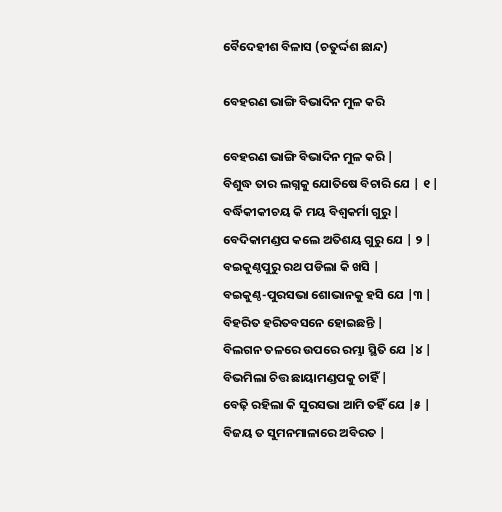ବୈଦେହୀଶ ବିଳାସ (ଚତୁର୍ଦ୍ଦଶ ଛାନ୍ଦ)

ବେହରଣ ଭାଙ୍ଗି ବିଭାଦିନ ମୁଳ କରି

ବେହରଣ ଭାଙ୍ଗି ବିଭାଦିନ ମୁଳ କରି |
ବିଶୁଦ୍ଧ ତାର ଲଗ୍ନକୁ ଯୋତିଷେ ବିଚାରି ଯେ | ୧ |
ବର୍ଦ୍ଧିକୀକୀଚୟ କି ମୟ ବିଶ୍ବକର୍ମା ଗୁରୁ |
ବେଦିକାମଣ୍ଡପ କଲେ ଅତିଶୟ ଗୁରୁ ଯେ | ୨ |
ବଇକୁଣ୍ଠପୁରୁ ରଥ ପଡିଲା କି ଖସି |
ବଇକୁଣ୍ଠ-ପୁରସଭା ଶୋଭାନକୁ ହସି ଯେ |୩ |
ବିହରିତ ହରିତବସନେ ହୋଇଛନ୍ତି |
ବିଲଗନ ତଳରେ ଉପରେ ରମ୍ଭା ସ୍ଥିତି ଯେ |୪ |
ବିଭମିଲା ଚିତ୍ତ ଛାୟାମଣ୍ଡପକୁ ଚାହିଁ |
ବେଢ଼ି ରହିଲା କି ସୁରସଭା ଆମି ତହିଁ ଯେ |୫ |
ବିଜୟ ତ ସୁମନମାଳାରେ ଅବିରତ |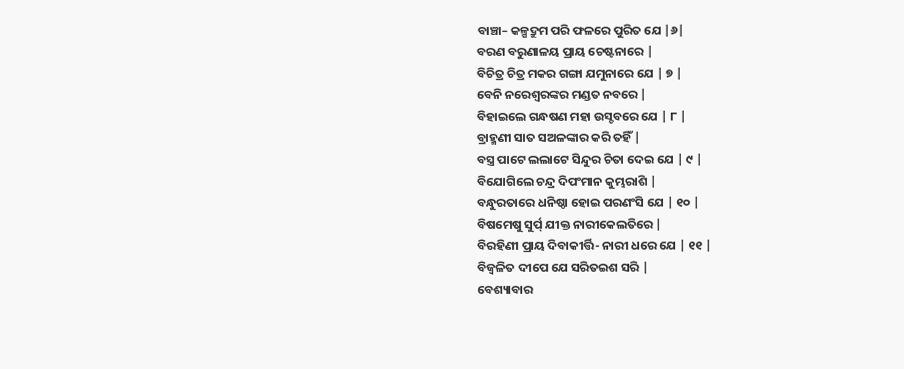ବାଞ୍ଚା– କଳ୍ପଦ୍ରୁମ ପରି ଫଳରେ ପୁରିତ ଯେ |୬|
ବରଣ ବରୁଣାଳୟ ପ୍ରାୟ ଚେଷ୍ଟନାରେ |
ବିଚିତ୍ର ଚିତ୍ର ମକର ଗଙ୍ଗା ଯମୁନାରେ ଯେ | ୭ |
ବେନି ନରେଶ୍ବରଙ୍କର ମଣ୍ଡତ ନବରେ |
ବିହାଇଲେ ଗନ୍ଧଷଣ ମହା ଉସ୍ଚବରେ ଯେ | ୮ |
ବ୍ରାହ୍ମଣୀ ସାତ ସଅଳଙ୍କାର କରି ତହିଁ |
ବସ୍ତ୍ର ପାଟେ ଲଲାଟେ ସିନ୍ଦୁର ଚିତା ଦେଇ ଯେ | ୯ |
ବିଯୋଗିଲେ ଚନ୍ଦ୍ର ଦିପଂମାନ କୁମ୍ଭରାଶି |
ବନ୍ଧୁରତାରେ ଧନିଷ୍ଠା ହୋଇ ପରଣଂସି ଯେ | ୧୦ |
ବିଷମେଷୁ ସୁର୍ପ୍ ଯୀକ୍ତ ନାରୀକେଲତିରେ |
ବିରହିଣୀ ପ୍ରାୟ ଦିବାକୀର୍ତ୍ତି- ନାରୀ ଧରେ ଯେ | ୧୧ |
ବିଜ୍ବଳିତ ଦୀପେ ଯେ ସରିତଇଶ ସରି |
ବେଶ୍ୟାବାର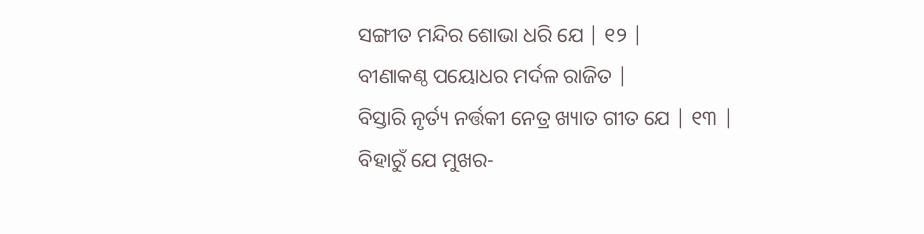ସଙ୍ଗୀତ ମନ୍ଦିର ଶୋଭା ଧରି ଯେ | ୧୨ |
ବୀଣାକଣ୍ଠ ପୟୋଧର ମର୍ଦଳ ରାଜିତ |
ବିସ୍ତାରି ନୃର୍ତ୍ୟ ନର୍ତ୍ତକୀ ନେତ୍ର ଖ୍ୟାତ ଗୀତ ଯେ | ୧୩ |
ବିହାରୁଁ ଯେ ମୁଖର-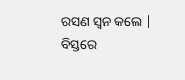ରସଣ ସ୍ବନ କଲେ |
ବିସ୍ତରେ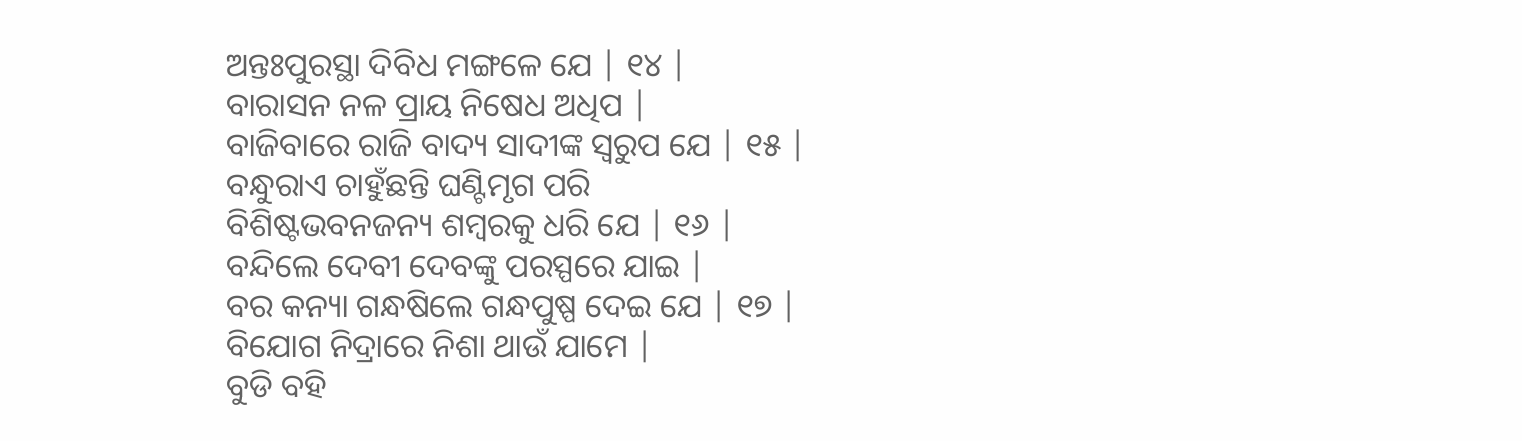ଅନ୍ତଃପୁରସ୍ଥା ଦିବିଧ ମଙ୍ଗଳେ ଯେ | ୧୪ |
ବାରାସନ ନଳ ପ୍ରାୟ ନିଷେଧ ଅଧିପ |
ବାଜିବାରେ ରାଜି ବାଦ୍ୟ ସାଦୀଙ୍କ ସ୍ବରୁପ ଯେ | ୧୫ |
ବନ୍ଧୁରାଏ ଚାହୁଁଛନ୍ତି ଘଣ୍ଟିମୃଗ ପରି
ବିଶିଷ୍ଟଭବନଜନ୍ୟ ଶମ୍ବରକୁ ଧରି ଯେ | ୧୬ |
ବନ୍ଦିଲେ ଦେବୀ ଦେବଙ୍କୁ ପରସ୍ପରେ ଯାଇ |
ବର କନ୍ୟା ଗନ୍ଧଷିଲେ ଗନ୍ଧପୁଷ୍ପ ଦେଇ ଯେ | ୧୭ |
ବିଯୋଗ ନିଦ୍ରାରେ ନିଶା ଥାଉଁ ଯାମେ |
ବୁଡି ବହି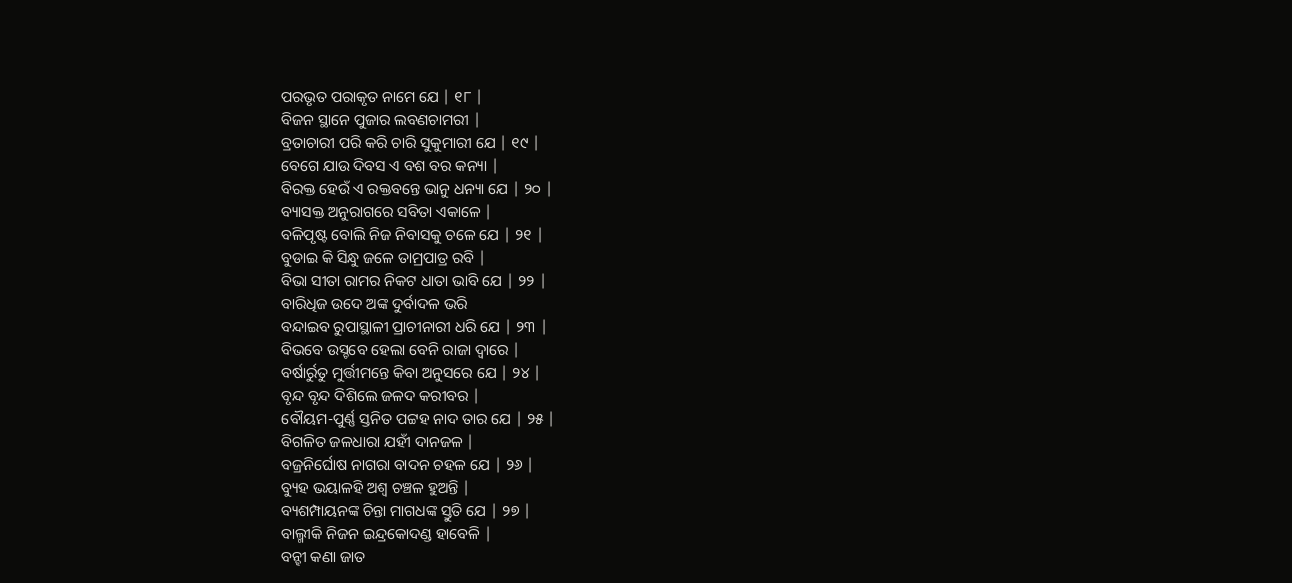ପରଭୃତ ପରାକୃତ ନାମେ ଯେ | ୧୮ |
ବିଜନ ସ୍ଥାନେ ପୁଜାର ଲବଣଚାମରୀ |
ବ୍ରତାଚାରୀ ପରି କରି ଚାରି ସୁକୁମାରୀ ଯେ | ୧୯ |
ବେଗେ ଯାଉ ଦିବସ ଏ ବଶ ବର କନ୍ୟା |
ବିରକ୍ତ ହେଉଁ ଏ ରକ୍ତବନ୍ତେ ଭାନୁ ଧନ୍ୟା ଯେ | ୨୦ |
ବ୍ୟାସକ୍ତ ଅନୁରାଗରେ ସବିତା ଏକାଳେ |
ବଳିପୃଷ୍ଟ ବୋଲି ନିଜ ନିବାସକୁ ଚଳେ ଯେ | ୨୧ |
ବୁଡାଇ କି ସିନ୍ଧୁ ଜଳେ ତାମ୍ରପାତ୍ର ରବି |
ବିଭା ସୀତା ରାମର ନିକଟ ଧାତା ଭାବି ଯେ | ୨୨ |
ବାରିଧିଜ ଉଦେ ଅଙ୍କ ଦୁର୍ବାଦଳ ଭରି
ବନ୍ଦାଇବ ରୁପାସ୍ଥାଳୀ ପ୍ରାଚୀନାରୀ ଧରି ଯେ | ୨୩ |
ବିଭବେ ଉସ୍ଚବେ ହେଲା ବେନି ରାଜା ଦ୍ବାରେ |
ବର୍ଷାର୍ରୁତୁ ମୁର୍ତ୍ତୀମନ୍ତେ କିବା ଅନୁସରେ ଯେ | ୨୪ |
ବୃନ୍ଦ ବୃନ୍ଦ ଦିଶିଲେ ଜଳଦ କରୀବର |
ବୌୟମ-ପୁର୍ଣ୍ଣ ସ୍ତନିତ ପଟ୍ଟହ ନାଦ ତାର ଯେ | ୨୫ |
ବିଗଳିତ ଜଳଧାରା ଯହୀଁ ଦାନଜଳ |
ବଜ୍ରନିର୍ଘୋଷ ନାଗରା ବାଦନ ଚହଳ ଯେ | ୨୬ |
ବ୍ୟୁହ ଭୟାଳହି ଅଶ୍ବ ଚଞ୍ଚଳ ହୁଅନ୍ତି |
ବ୍ୟଶମ୍ପାୟନଙ୍କ ଚିନ୍ତା ମାଗଧଙ୍କ ସ୍ତୁତି ଯେ | ୨୭ |
ବାଲ୍ମୀକି ନିଜନ ଇନ୍ଦ୍ରକୋଦଣ୍ଡ ହାବେଳି |
ବନ୍ହୀ କଣା ଜାତ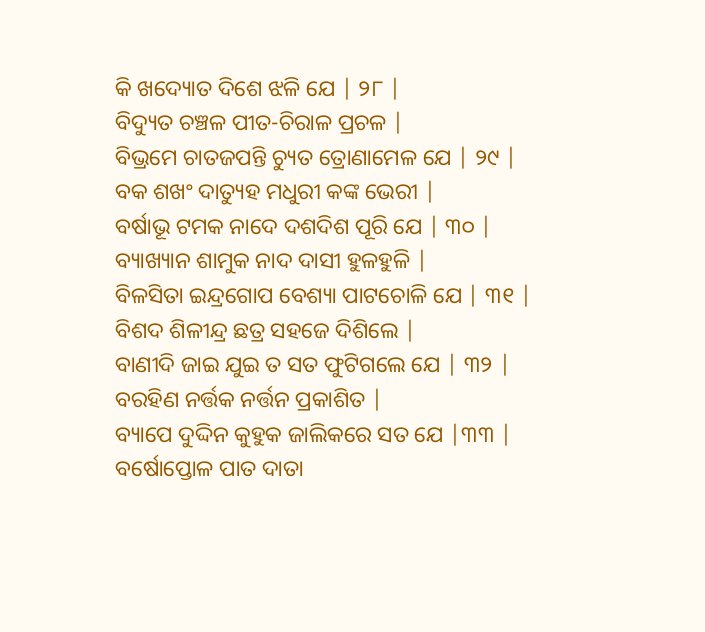କି ଖଦ୍ୟୋତ ଦିଶେ ଝଳି ଯେ | ୨୮ |
ବିଦ୍ୟୁତ ଚଞ୍ଚଳ ପୀତ-ଚିରାଳ ପ୍ରଚଳ |
ବିଭ୍ରମେ ଚାତଜପନ୍ତି ଚ୍ୟୁତ ତ୍ରୋଣାମେଳ ଯେ | ୨୯ |
ବକ ଶଖଂ ଦାତ୍ୟୁହ ମଧୁରୀ କଙ୍କ ଭେରୀ |
ବର୍ଷାଭୂ ଟମକ ନାଦେ ଦଶଦିଶ ପୂରି ଯେ | ୩୦ |
ବ୍ୟାଖ୍ୟାନ ଶାମୁକ ନାଦ ଦାସୀ ହୁଳହୁଳି |
ବିଳସିତା ଇନ୍ଦ୍ରଗୋପ ବେଶ୍ୟା ପାଟଚୋଳି ଯେ | ୩୧ |
ବିଶଦ ଶିଳୀନ୍ଦ୍ର ଛତ୍ର ସହଜେ ଦିଶିଲେ |
ବାଣୀଦି ଜାଇ ଯୁଇ ତ ସତ ଫୁଟିଗଲେ ଯେ | ୩୨ |
ବରହିଣ ନର୍ତ୍ତକ ନର୍ତ୍ତନ ପ୍ରକାଶିତ |
ବ୍ୟାପେ ଦୁଦ୍ଦିନ କୁହୁକ ଜାଲିକରେ ସତ ଯେ |୩୩ |
ବର୍ଷୋପ୍ତୋଳ ପାତ ଦାତା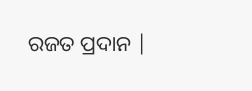ରଜତ ପ୍ରଦାନ |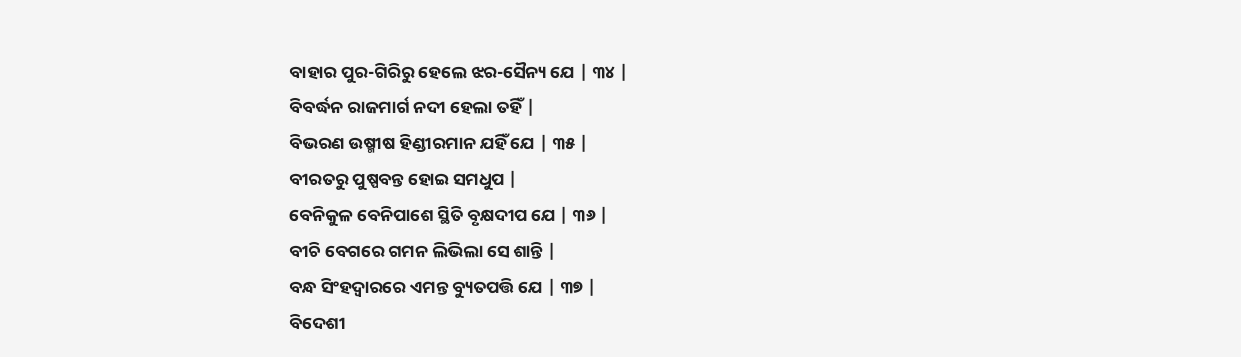ବାହାର ପୁର-ଗିରିରୁ ହେଲେ ଝର-ସୈନ୍ୟ ଯେ | ୩୪ |
ବିବର୍ଦ୍ଧନ ରାଜମାର୍ଗ ନଦୀ ହେଲା ତହିଁ |
ବିଭରଣ ଉଷ୍ମୀଷ ହିଣ୍ଡୀରମାନ ଯହିଁ ଯେ | ୩୫ |
ବୀରତରୁ ପୁଷ୍ପବନ୍ତ ହୋଇ ସମଧୁପ |
ବେନିକୁଳ ବେନିପାଶେ ସ୍ଥିତି ବୃକ୍ଷଦୀପ ଯେ | ୩୬ |
ବୀଚି ବେଗରେ ଗମନ ଲିଭିଲା ସେ ଶାନ୍ତି |
ବନ୍ଧ ସିଂହଦ୍ବାରରେ ଏମନ୍ତ ବ୍ୟୁତପତ୍ତି ଯେ | ୩୭ |
ବିଦେଶୀ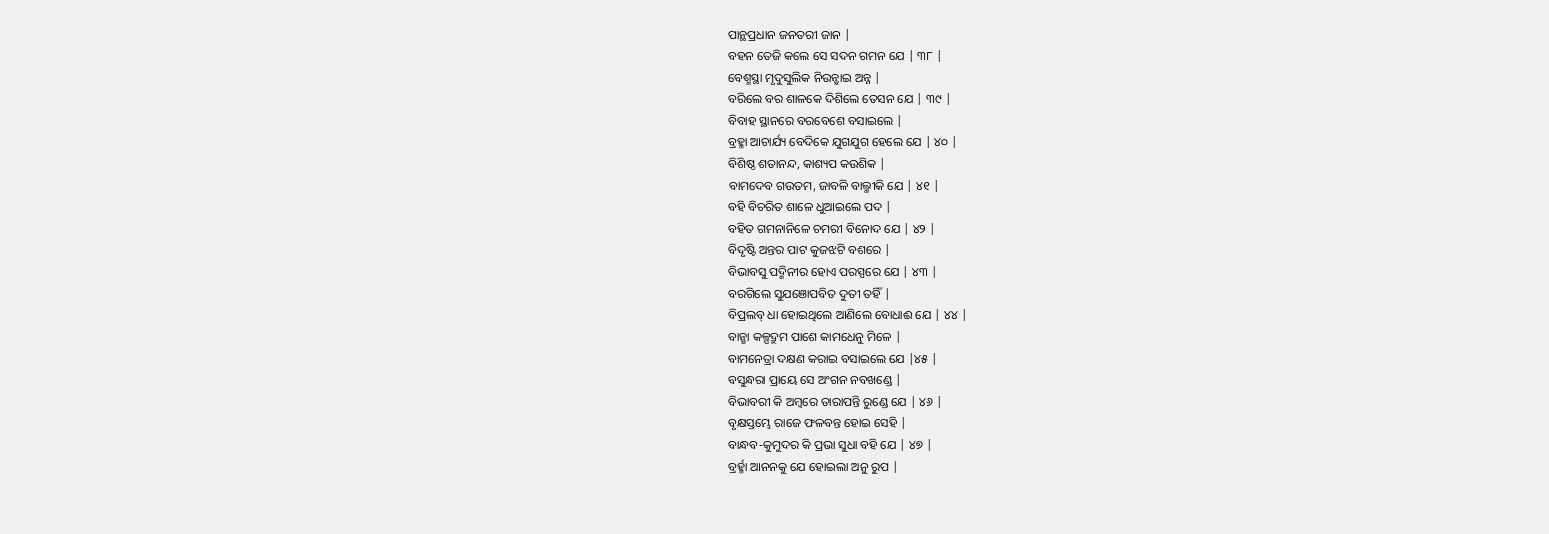ପାନ୍ଥପ୍ରଧାନ ଜନତରୀ ଜାନ |
ବହନ ତେଜି କଲେ ସେ ସଦନ ଗମନ ଯେ | ୩୮ |
ବେଶ୍ମସ୍ଥା ମୃଦୁସୁଲିକ ନିଉନ୍ଛାଇ ଅନ୍ନ |
ବରିଲେ ବର ଶାଳକେ ଦିଶିଲେ ତେସନ ଯେ | ୩୯ |
ବିବାହ ସ୍ଥାନରେ ବରବେଶେ ବସାଇଲେ |
ବ୍ରହ୍ମା ଆଚାର୍ଯ୍ୟ ବେଦିକେ ଯୁଗଯୁଗ ହେଲେ ଯେ | ୪୦ |
ବିଶିଷ୍ଠ ଶତାନନ୍ଦ, କାଶ୍ୟପ କଉଶିକ |
ବାମଦେବ ଗଉତମ, ଜାବଳି ବାଲ୍ମୀକି ଯେ | ୪୧ |
ବହି ବିଚରିତ ଶାଳେ ଧୁଆଇଲେ ପଦ |
ବହିତ ଗମନାନିଳେ ଚମରୀ ବିନୋଦ ଯେ | ୪୨ |
ବିଦୃଷ୍ଟି ଅନ୍ତର ପାଟ କୁଜଝଟି ବଶରେ |
ବିଭାବସୁ ପଦ୍ମିନୀର ହୋଏ ପରସ୍ପରେ ଯେ | ୪୩ |
ବରଗିଲେ ସୁଯଞୋପବିତ ଦୁତୀ ତହିଁ |
ବିପ୍ରଲବ୍ ଧା ହୋଇଥିଲେ ଆଣିଲେ ବୋଧାଈ ଯେ | ୪୪ |
ବାନ୍ଛା କଳ୍ପଦ୍ରୁମ ପାଶେ କାମଧେନୁ ମିଳେ |
ବାମନେତ୍ରା ଦକ୍ଷଣ କରାଇ ବସାଇଲେ ଯେ |୪୫ |
ବସୁନ୍ଧରା ପ୍ରାୟେ ସେ ଅଂଗନ ନବଖଣ୍ଡେ |
ବିଭାବରୀ କି ଅମ୍ବରେ ତାରାପନ୍ତି ରୁଣ୍ଡେ ଯେ | ୪୬ |
ବୃକ୍ଷସ୍ତମ୍ଭେ ରାଜେ ଫଳବନ୍ତ ହୋଇ ସେହି |
ବାନ୍ଧବ-କୁମୁଦର କି ପ୍ରଭା ସୁଧା ବହି ଯେ | ୪୭ |
ବ୍ରର୍ହ୍ମା ଆନନକୁ ଯେ ହୋଇଲା ଅନୁ ରୁପ |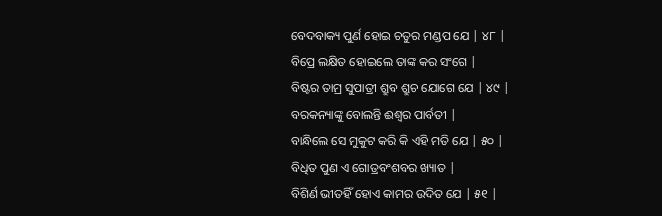ବେଦବାକ୍ୟ ପୁର୍ଣ ହୋଇ ଚତୁର ମଣ୍ଡପ ଯେ | ୪୮ |
ବିପ୍ରେ ଲକ୍ଷିତ ହୋଇଲେ ତାଙ୍କ କର ସଂଗେ |
ବିଷ୍ଟର ତାମ୍ର ସୁପାତ୍ରୀ ଶ୍ରୁବ ଶ୍ରୁଚ ଯୋଗେ ଯେ | ୪୯ |
ବରକନ୍ୟାଙ୍କୁ ବୋଲନ୍ତି ଈଶ୍ବର ପାର୍ବତୀ |
ବାନ୍ଧିଲେ ସେ ମୁକୁଟ କରି କି ଏହି ମତି ଯେ | ୫୦ |
ବିଧିତ ପୁଣ ଏ ଗୋତ୍ରବଂଶବର ଖ୍ୟାତ |
ବିଶିର୍ଣ ଭୀତହିଁ ହୋଏ କାମର ଉଦିତ ଯେ | ୫୧ |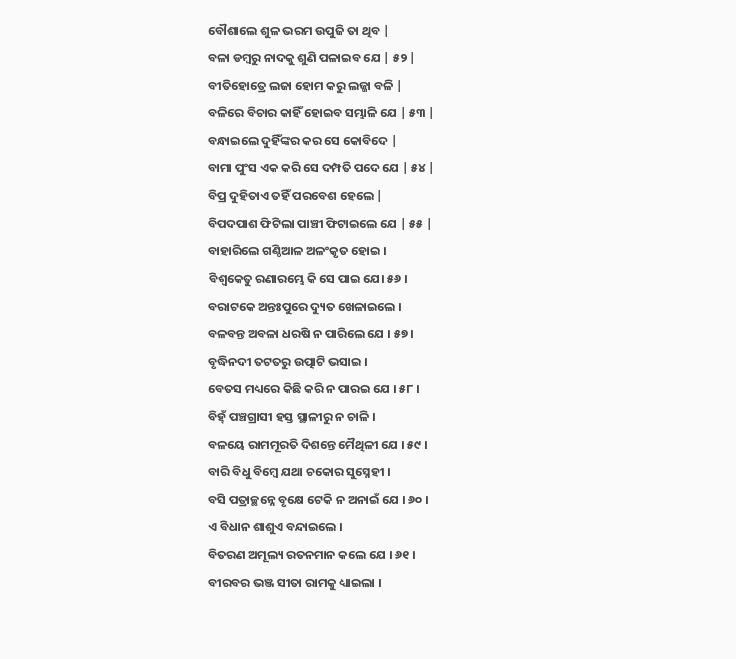ବୌଶାଲେ ଶୁଳ ଭରମ ଉପୁଜି ତା ଥିବ |
ବଳା ଡମ୍ବରୁ ନାଦକୁ ଶୁଣି ପଳାଇବ ଯେ | ୫୨ |
ବୀତିହୋତ୍ରେ ଲଜା ହୋମ କରୁ ଲଜ୍ଜା ବଳି |
ବଳିରେ ବିଚାର କାହିଁ ହୋଇବ ସମ୍ଭାଳି ଯେ | ୫୩ |
ବନ୍ଧାଇଲେ ଦୁହିଁଙ୍କର କର ସେ କୋବିଦେ |
ବାମା ପୁଂସ ଏକ କରି ସେ ଦମ୍ପତି ପଦେ ଯେ | ୫୪ |
ବିପ୍ର ଦୁହିତାଏ ତହିଁ ପରବେଶ ହେଲେ |
ବିପଦପାଶ ଫିଟିଲା ପାଞ୍ଚୀ ଫିଟାଇଲେ ଯେ | ୫୫ |
ବାହାରିଲେ ଗଣ୍ଠିଆଳ ଅଳଂକୃତ ହୋଇ ।
ବିଶ୍ଵକେତୁ ରଣାରମ୍ଭେ କି ସେ ପାଇ ଯେ। ୫୬ ।
ବରାଟକେ ଅନ୍ତଃପୁରେ ଦ୍ୟୁତ ଖେଳାଇଲେ ।
ବଳବନ୍ତ ଅବଳା ଧରଷି ନ ପାରିଲେ ଯେ । ୫୭ ।
ବୃଦ୍ଧିନଦୀ ତଟତରୁ ଉତ୍ପାଟି ଭସାଇ ।
ବେତସ ମଧ୍ୟରେ କିଛି କରି ନ ପାରଇ ଯେ । ୫୮ ।
ବିହ୍ଁ ପଞ୍ଚଗ୍ରାସୀ ହସ୍ତ ସ୍ଥାଳୀରୁ ନ ଚାଳି ।
ବଳୟେ ରାମମୂରତି ଦିଶନ୍ତେ ମୈଥିଳୀ ଯେ । ୫୯ ।
ବାରି ବିଧୁ ବିମ୍ବେ ଯଥା ଚକୋର ସୁସ୍ନେହୀ ।
ବସି ପତ୍ରାଚ୍ଛନ୍ନେ ବୃକ୍ଷେ ଟେକି ନ ଅନାଇଁ ଯେ । ୬୦ ।
ଏ ବିଧାନ ଶାଶୁଏ ବନ୍ଦାଇଲେ ।
ବିତରଣ ଅମୂଲ୍ୟ ରତନମାନ କଲେ ଯେ । ୬୧ ।
ବୀରବର ଭଞ୍ଜ ସୀତା ରାମକୁ ଧ୍ୟାଇଲା ।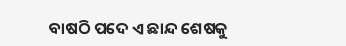ବାଷଠି ପଦେ ଏ ଛାନ୍ଦ ଶେଷକୁ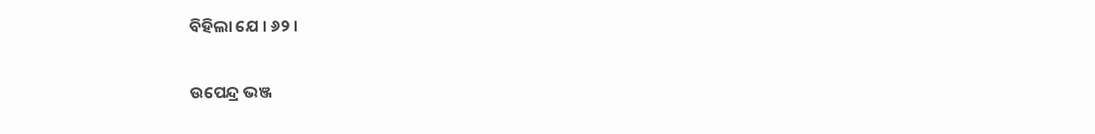ବିହିଲା ଯେ । ୬୨ ।

ଉପେନ୍ଦ୍ର ଭଞ୍ଜ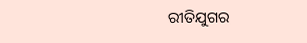ରୀତିଯୁଗର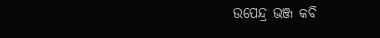ଉପେନ୍ଦ୍ର ଭଞ୍ଜ କବି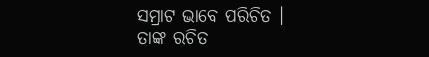ସମ୍ରାଟ ଭାବେ ପରିଚିତ । ତାଙ୍କ ରଚିତ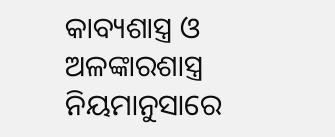କାବ୍ୟଶାସ୍ତ୍ର ଓ ଅଳଙ୍କାରଶାସ୍ତ୍ର ନିୟମାନୁସାରେ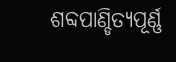ଶବ୍ଦପାଣ୍ଡିତ୍ୟପୂର୍ଣ୍ଣ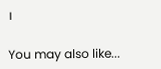।

You may also like...